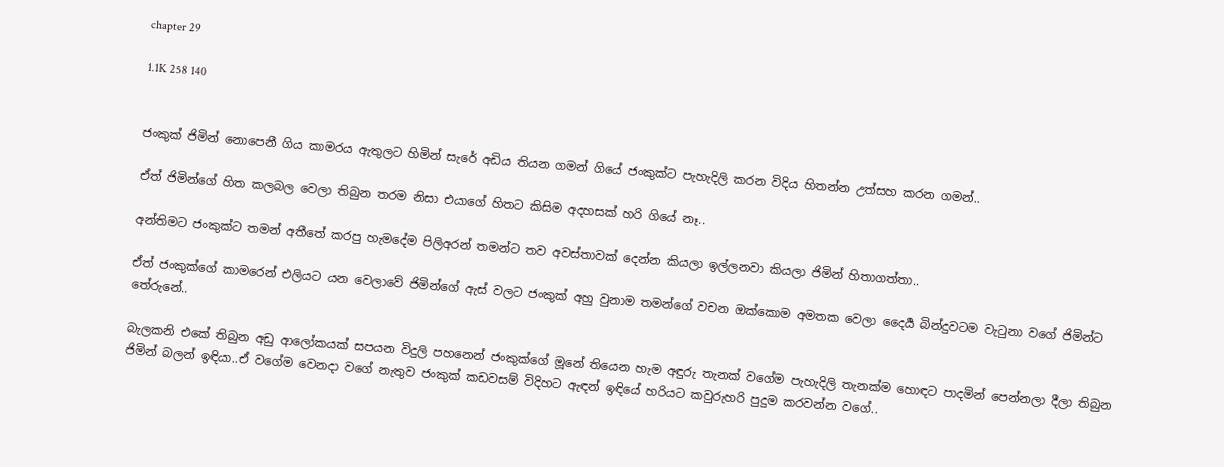chapter 29

1.1K 258 140


ජංකුක් ජිමින් නොපෙනී ගිය කාමරය ඇතුලට හිමින් සැරේ අඩිය තියන ගමන් ගියේ ජංකුක්ට පැහැදිලි කරන විදිය හිතන්න උත්සහ කරන ගමන්..

ඒත් ජිමින්ගේ හිත කලබල වෙලා තිබුන තරම නිසා එයාගේ හිතට කිසිම අදහසක් හරි ගියේ නෑ..

අන්තිමට ජංකුක්ට තමන් අතීතේ කරපු හැමදේම පිලිඅරන් තමන්ට තව අවස්තාවක් දෙන්න කියලා ඉල්ලනවා කියලා ජිමින් හිතාගත්තා..

ඒත් ජංකුක්ගේ කාමරෙන් එලියට යන වෙලාවේ ජිමින්ගේ ඇස් වලට ජංකුක් අහු වුනාම තමන්ගේ වචන ඔක්කොම අමතක වෙලා දෛර්‍ය බින්දුවටම වැටුනා වගේ ජිමින්ට තේරුනේ..

බැලකනි එකේ තිබුන අඩු ආලෝකයක් සපයන විදුලි පහනෙන් ජංකුක්ගේ මූනේ තියෙන හැම අඳුරු තැනක් වගේම පැහැදිලි තැනක්ම හොඳට පාදමින් පෙන්නලා දීලා තිබුන ජිමින් බලන් ඉඳියා..ඒ වගේම වෙනදා වගේ නැතුව ජංකුක් කඩවසම් විදිහට ඇඳන් ඉඳියේ හරියට කවුරුහරි පුදුම කරවන්න වගේ..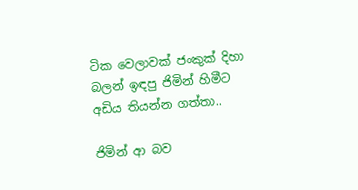ටික වෙලාවක් ජංකුක් දිහා බලන් ඉඳපු ජිමින් හිමීට අඩිය තියන්න ගත්තා..

ජිමින් ආ බව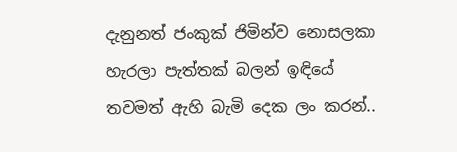දැනුනත් ජංකුක් ජිමින්ව නොසලකා හැරලා පැත්තක් බලන් ඉඳියේ තවමත් ඇහි බැමි දෙක ලං කරන්..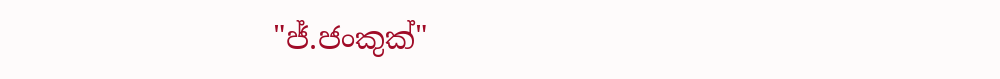"ජ්.ජංකුක්"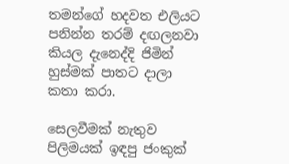තමන්ගේ හදවත එලියට පනින්න තරම් දඟලනවා කියල දැනෙද්දි ජිමින් හුස්මක් පාතට දාලා කතා කරා.

සෙලවීමක් නැතුව පිලිමයක් ඉඳපු ජංකුක්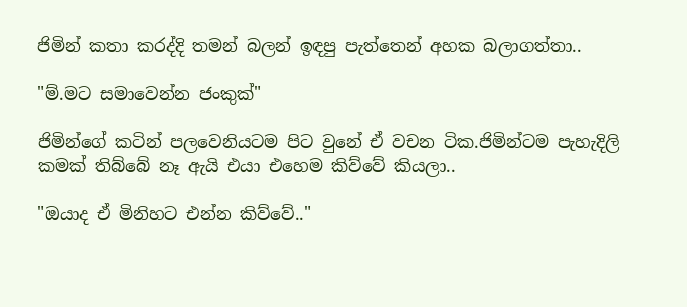ජිමින් කතා කරද්දි තමන් බලන් ඉඳපු පැත්තෙන් අහක බලාගත්තා..

"ම්.මට සමාවෙන්න ජංකුක්"

ජිමින්ගේ කටින් පලවෙනියටම පිට වුනේ ඒ වචන ටික.ජිමින්ටම පැහැදිලි කමක් තිබ්බේ නෑ ඇයි එයා එහෙම කිව්වේ කියලා..

"ඔයාද ඒ මිනිහට එන්න කිව්වේ.."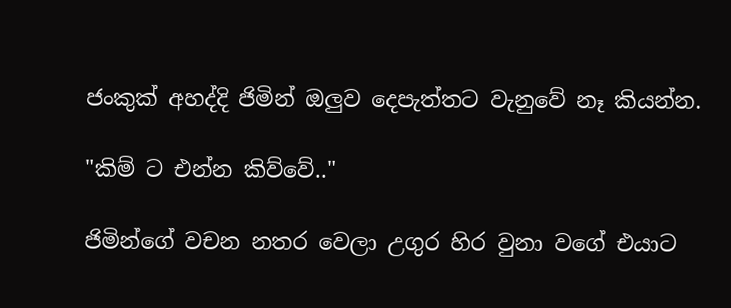ජංකුක් අහද්දි ජිමින් ඔලුව දෙපැත්තට වැනුවේ නෑ කියන්න.

"කිම් ට එන්න කිව්වේ.."

ජිමින්ගේ වචන නතර වෙලා උගුර හිර වුනා වගේ එයාට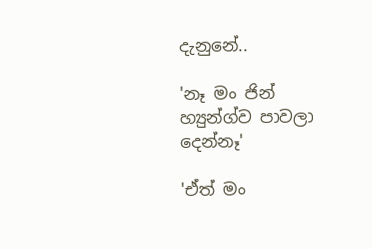දැනුනේ..

'නෑ මං ජින් හ්‍යුන්ග්ව පාවලා දෙන්නෑ'

'ඒත් මං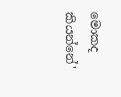මොකද කියන්නේ'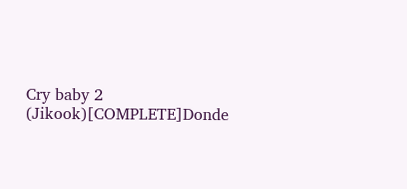Cry baby 2 (Jikook)[COMPLETE]Donde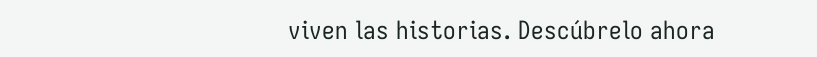viven las historias. Descúbrelo ahora